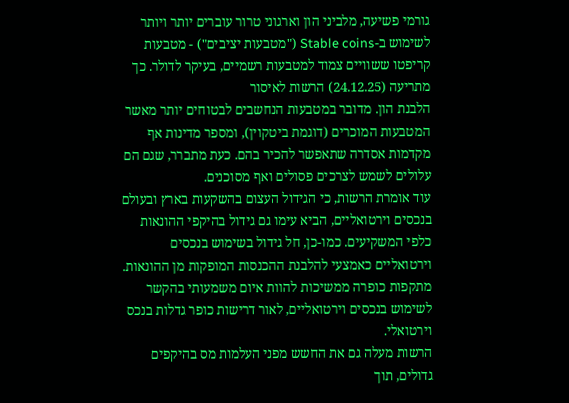גורמי פשיעה, מלביני הון וארגוני טרור עוברים יותר ויותר לשימוש ב-Stable coins ("מטבעות יציבים") - מטבעות קריפטו ששוויים צמוד למטבעות רשמיים, בעיקר לדולר. כך מתריעה (24.12.25) הרשות לאיסור
הלבנת הון. מדובר במטבעות הנחשבים לבטוחים יותר מאשר המטבעות המוכרים (דוגמת ביטקוין), ומספר מדינות אף מקדמות אסדרה שתאפשר להכיר בהם. כעת מתברר, שגם הם עלולים לשמש לצרכים פסולים ואף מסוכנים.
עוד אומרת הרשות, כי הגידול העצום בהשקעות בארץ ובעולם בנכסים וירטואליים, הביא עימו גם גידול בהיקפי ההונאות כלפי המשקיעים. כמו-כן, חל גידול בשימוש בנכסים וירטואליים כאמצעי להלבנת ההכנסות המופקות מן ההונאות. מתקפות כופרה ממשיכות להוות איום משמעותי בהקשר לשימוש בנכסים וירטואליים, לאור דרישות כופר גדלות בנכס וירטואלי.
הרשות מעלה גם את החשש מפני העלמות מס בהיקפים גדולים, תוך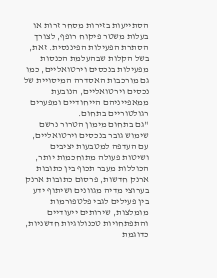הסתייעות בזירות מסחר זרות או בעלות משטר פיקוח רופף, לצורך הסתרת הפעילות הפיננסית. זאת, בשל הקלות שבהעלמת הכנסות מפעילות בנכסים וירטואליים, כמו גם מורכבות האסדרה המיסויית של נכסים וירטואליים, הנובעת ממאפייניהם הייחודיים ומפערים רגולטוריים בתחום.
"גם בתחום מימון הטרור נרשם שימוש גובר בנכסים וירטואליים, עם העדפה למטבעות יציבים ושיטות פעולה מתוחכמות יותר, הכוללות מעבר תכוף בין כתובות ארנק חדשות, פרסום כתובות ארנק בערוצי מדיה מגוונים ושיתוף ידע בין פעילים לגבי פלטפורמות מומלצות, שירותים ייעודיים והתפתחויות טכנולוגיות חדשניות, כדוגמת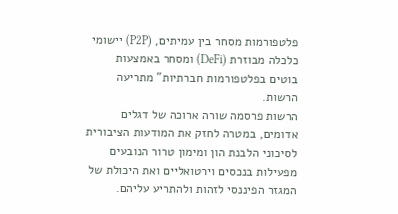פלטפורמות מסחר בין עמיתים, (P2P) יישומי כלכלה מבוזרת (DeFi) ומסחר באמצעות בוטים בפלטפורמות חברתיות" מתריעה הרשות.
הרשות פרסמה שורה ארוכה של דגלים אדומים, במטרה לחזק את המודעות הציבורית לסיכוני הלבנת הון ומימון טרור הנובעים מפעילות בנכסים וירטואליים ואת היכולת של המגזר הפיננסי לזהות ולהתריע עליהם.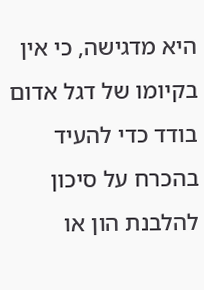היא מדגישה, כי אין בקיומו של דגל אדום בודד כדי להעיד בהכרח על סיכון להלבנת הון או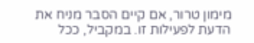מימון טרור, אם קיים הסבר מניח את הדעת לפעילות זו. במקביל, ככל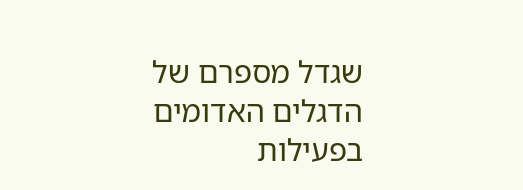שגדל מספרם של הדגלים האדומים בפעילות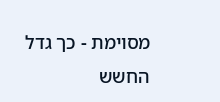מסוימת - כך גדל החשש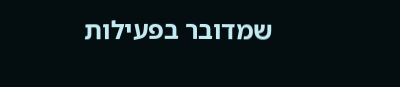שמדובר בפעילות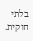בלתי חוקית.